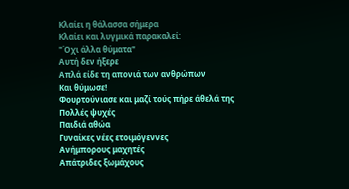Κλαίει η θάλασσα σήμερα
Κλαίει και λυγμικά παρακαλεί:
"Όχι άλλα θύματα"
Αυτή δεν ήξερε
Απλά είδε τη απονιά των ανθρώπων
Και θύμωσε!
Φουρτούνιασε και μαζί τούς πήρε άθελά της
Πολλές ψυχές
Παιδιά αθώα
Γυναίκες νέες ετοιμόγεννες
Ανήμπορους μαχητές
Απάτριδες ξωμάχους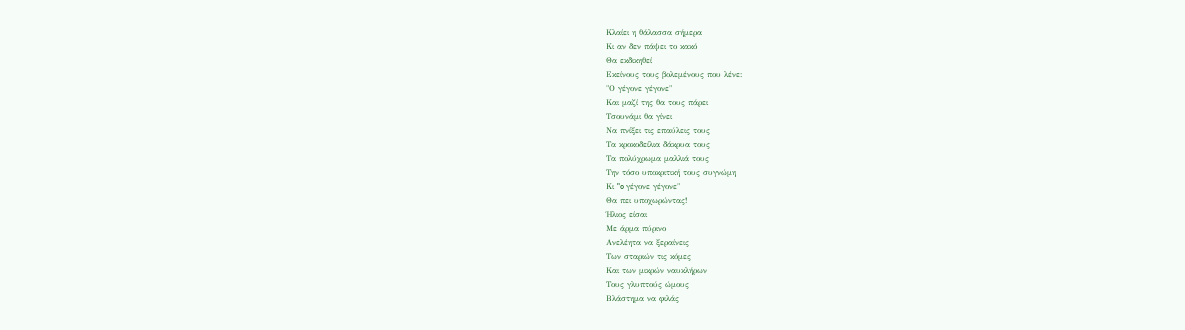Κλαίει η θάλασσα σήμερα
Κι αν δεν πάψει το κακό
Θα εκδικηθεί
Εκείνους τους βολεμένους που λένε:
"Ο γέγονε γέγονε"
Και μαζί της θα τους πάρει
Τσουνάμι θα γίνει
Να πνίξει τις επαύλεις τους
Τα κροκοδείλια δάκρυα τους
Τα πολύχρωμα μαλλιά τους
Την τόσο υποκριτική τους συγνώμη
Κι "o γέγονε γέγονε"
Θα πει υποχωρώντας!
Ήλιος είσαι
Με άρμα πύρινο
Ανελέητα να ξεραίνεις
Των σταριών τις κόμες
Και των μικρών ναυκλήρων
Τους γλυπτούς ώμους
Βλάστημα να φιλάς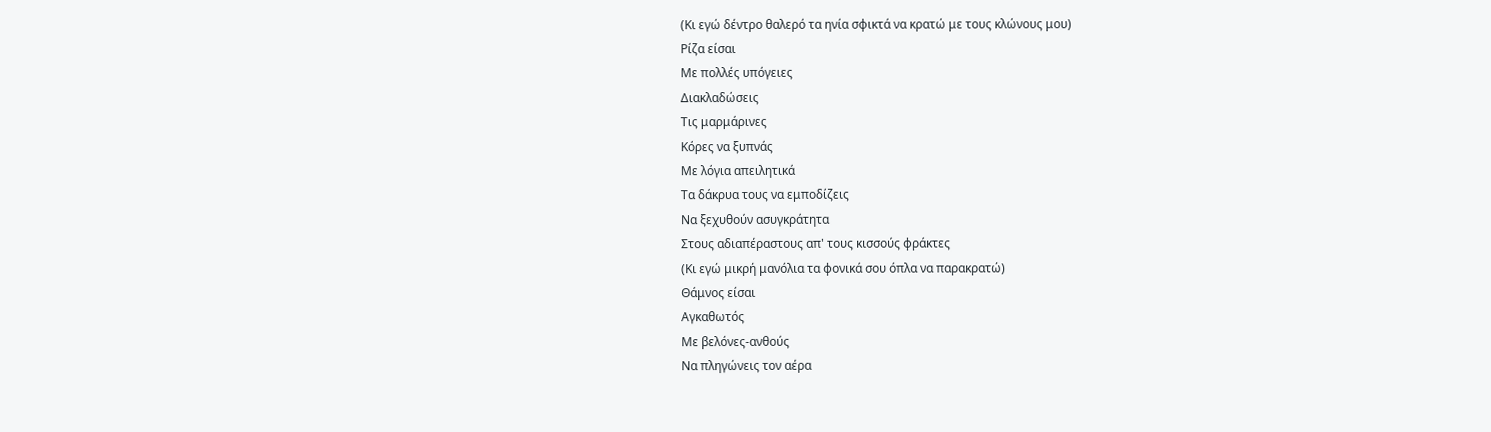(Κι εγώ δέντρο θαλερό τα ηνία σφικτά να κρατώ με τους κλώνους μου)
Ρίζα είσαι
Με πολλές υπόγειες
Διακλαδώσεις
Τις μαρμάρινες
Κόρες να ξυπνάς
Με λόγια απειλητικά
Τα δάκρυα τους να εμποδίζεις
Να ξεχυθούν ασυγκράτητα
Στους αδιαπέραστους απ' τους κισσούς φράκτες
(Κι εγώ μικρή μανόλια τα φονικά σου όπλα να παρακρατώ)
Θάμνος είσαι
Αγκαθωτός
Με βελόνες-ανθούς
Να πληγώνεις τον αέρα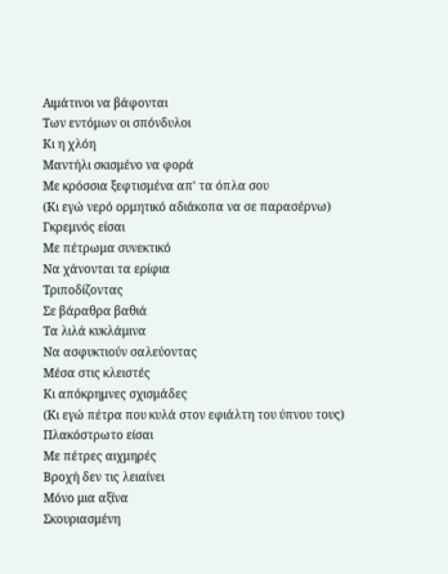Αιμάτινοι να βάφονται
Των εντόμων οι σπόνδυλοι
Κι η χλόη
Μαντήλι σκισμένο να φορά
Με κρόσσια ξεφτισμένα απ' τα όπλα σου
(Κι εγώ νερό ορμητικό αδιάκοπα να σε παρασέρνω)
Γκρεμνός είσαι
Με πέτρωμα συνεκτικό
Να χάνονται τα ερίφια
Τριποδίζοντας
Σε βάραθρα βαθιά
Τα λιλά κυκλάμινα
Να ασφυκτιούν σαλεύοντας
Μέσα στις κλειστές
Κι απόκρημνες σχισμάδες
(Κι εγώ πέτρα που κυλά στον εφιάλτη του ύπνου τους)
Πλακόστρωτο είσαι
Με πέτρες αιχμηρές
Βροχή δεν τις λειαίνει
Μόνο μια αξίνα
Σκουριασμένη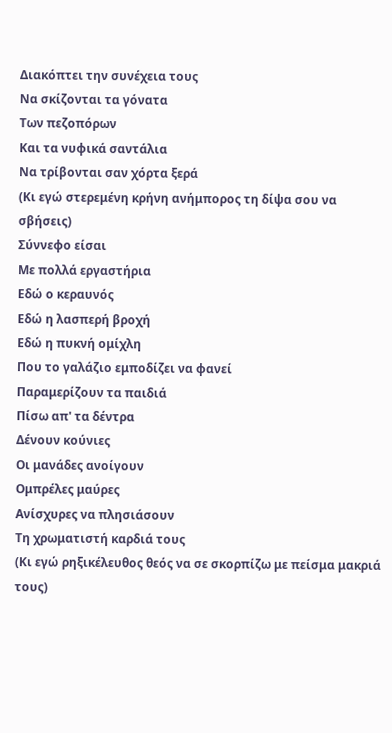Διακόπτει την συνέχεια τους
Να σκίζονται τα γόνατα
Των πεζοπόρων
Και τα νυφικά σαντάλια
Να τρίβονται σαν χόρτα ξερά
(Κι εγώ στερεμένη κρήνη ανήμπορος τη δίψα σου να σβήσεις)
Σύννεφο είσαι
Με πολλά εργαστήρια
Εδώ ο κεραυνός
Εδώ η λασπερή βροχή
Εδώ η πυκνή ομίχλη
Που το γαλάζιο εμποδίζει να φανεί
Παραμερίζουν τα παιδιά
Πίσω απ' τα δέντρα
Δένουν κούνιες
Οι μανάδες ανοίγουν
Ομπρέλες μαύρες
Ανίσχυρες να πλησιάσουν
Τη χρωματιστή καρδιά τους
(Κι εγώ ρηξικέλευθος θεός να σε σκορπίζω με πείσμα μακριά τους)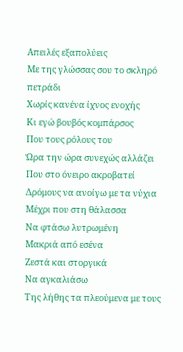Απειλές εξαπολύεις
Με της γλώσσας σου το σκληρό πετράδι
Χωρίς κανένα ίχνος ενοχής
Κι εγώ βουβός κομπάρσος
Που τους ρόλους του
Ώρα την ώρα συνεχώς αλλάζει
Που στο όνειρο ακροβατεί
Δρόμους να ανοίγω με τα νύχια
Μέχρι που στη θάλασσα
Να φτάσω λυτρωμένη
Μακριά από εσένα
Ζεστά και στοργικά
Nα αγκαλιάσω
Της λήθης τα πλεούμενα με τους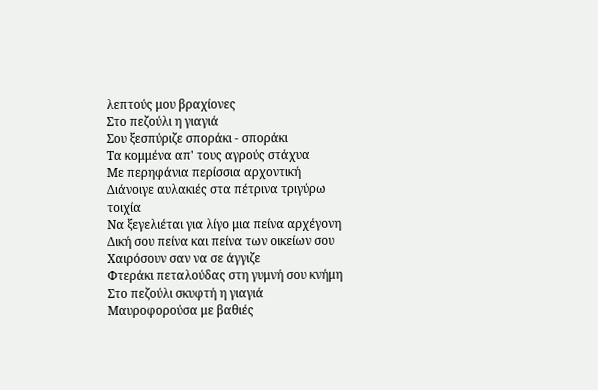λεπτούς μου βραχίονες
Στο πεζούλι η γιαγιά
Σου ξεσπύριζε σποράκι - σποράκι
Τα κομμένα απ' τους αγρούς στάχυα
Με περηφάνια περίσσια αρχοντική
Διάνοιγε αυλακιές στα πέτρινα τριγύρω τοιχία
Να ξεγελιέται για λίγο μια πείνα αρχέγονη
Δική σου πείνα και πείνα των οικείων σου
Χαιρόσουν σαν να σε άγγιζε
Φτεράκι πεταλούδας στη γυμνή σου κνήμη
Στο πεζούλι σκυφτή η γιαγιά
Μαυροφορούσα με βαθιές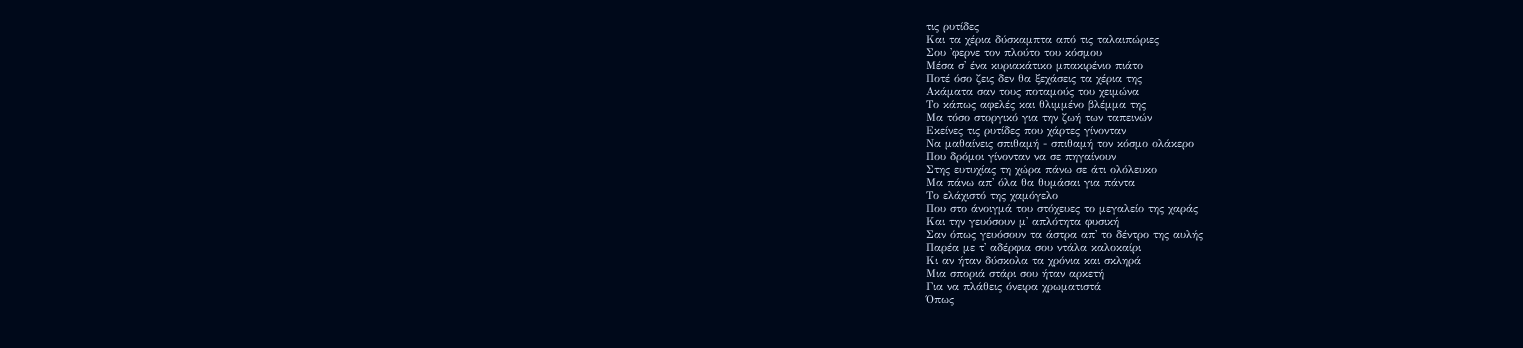τις ρυτίδες
Και τα χέρια δύσκαμπτα από τις ταλαιπώριες
Σου 'φερνε τον πλούτο του κόσμου
Μέσα σ' ένα κυριακάτικο μπακιρένιο πιάτο
Ποτέ όσο ζεις δεν θα ξεχάσεις τα χέρια της
Ακάματα σαν τους ποταμούς του χειμώνα
Το κάπως αφελές και θλιμμένο βλέμμα της
Μα τόσο στοργικό για την ζωή των ταπεινών
Εκείνες τις ρυτίδες που χάρτες γίνονταν
Να μαθαίνεις σπιθαμή - σπιθαμή τον κόσμο ολάκερο
Που δρόμοι γίνονταν να σε πηγαίνουν
Στης ευτυχίας τη χώρα πάνω σε άτι ολόλευκο
Μα πάνω απ' όλα θα θυμάσαι για πάντα
Το ελάχιστό της χαμόγελο
Που στο άνοιγμά του στόχευες το μεγαλείο της χαράς
Και την γευόσουν μ' απλότητα φυσική
Σαν όπως γευόσουν τα άστρα απ' το δέντρο της αυλής
Παρέα με τ' αδέρφια σου ντάλα καλοκαίρι
Κι αν ήταν δύσκολα τα χρόνια και σκληρά
Μια σποριά στάρι σου ήταν αρκετή
Για να πλάθεις όνειρα χρωματιστά
Όπως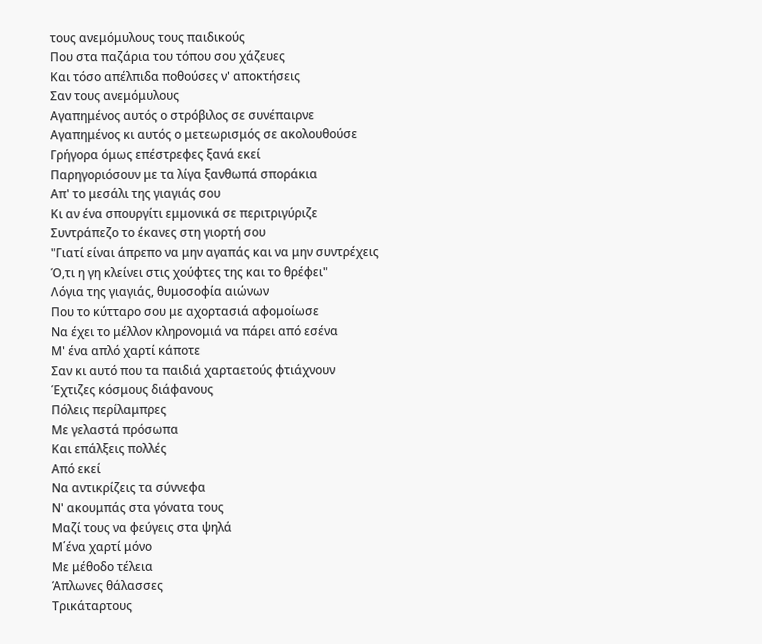τους ανεμόμυλους τους παιδικούς
Που στα παζάρια του τόπου σου χάζευες
Και τόσο απέλπιδα ποθούσες ν' αποκτήσεις
Σαν τους ανεμόμυλους
Αγαπημένος αυτός ο στρόβιλος σε συνέπαιρνε
Αγαπημένος κι αυτός ο μετεωρισμός σε ακολουθούσε
Γρήγορα όμως επέστρεφες ξανά εκεί
Παρηγοριόσουν με τα λίγα ξανθωπά σποράκια
Απ' το μεσάλι της γιαγιάς σου
Κι αν ένα σπουργίτι εμμονικά σε περιτριγύριζε
Συντράπεζο το έκανες στη γιορτή σου
"Γιατί είναι άπρεπο να μην αγαπάς και να μην συντρέχεις
Ό,τι η γη κλείνει στις χούφτες της και το θρέφει"
Λόγια της γιαγιάς, θυμοσοφία αιώνων
Που το κύτταρο σου με αχορτασιά αφομοίωσε
Να έχει το μέλλον κληρονομιά να πάρει από εσένα
Μ' ένα απλό χαρτί κάποτε
Σαν κι αυτό που τα παιδιά χαρταετούς φτιάχνουν
Έχτιζες κόσμους διάφανους
Πόλεις περίλαμπρες
Με γελαστά πρόσωπα
Και επάλξεις πολλές
Από εκεί
Να αντικρίζεις τα σύννεφα
Ν' ακουμπάς στα γόνατα τους
Μαζί τους να φεύγεις στα ψηλά
Μ΄ένα χαρτί μόνο
Με μέθοδο τέλεια
Άπλωνες θάλασσες
Τρικάταρτους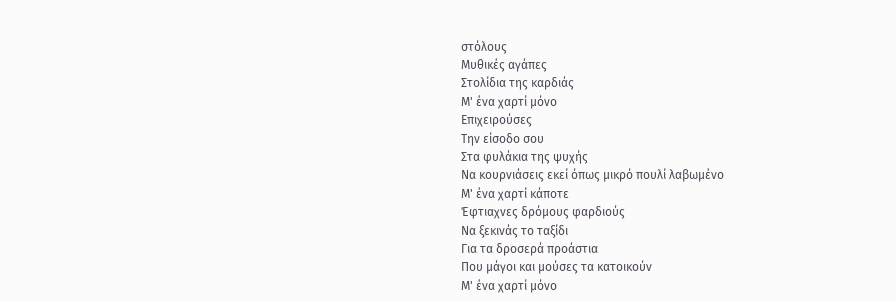στόλους
Μυθικές αγάπες
Στολίδια της καρδιάς
Μ' ένα χαρτί μόνο
Επιχειρούσες
Την είσοδο σου
Στα φυλάκια της ψυχής
Να κουρνιάσεις εκεί όπως μικρό πουλί λαβωμένο
Μ' ένα χαρτί κάποτε
Έφτιαχνες δρόμους φαρδιούς
Να ξεκινάς το ταξίδι
Για τα δροσερά προάστια
Που μάγοι και μούσες τα κατοικούν
Μ' ένα χαρτί μόνο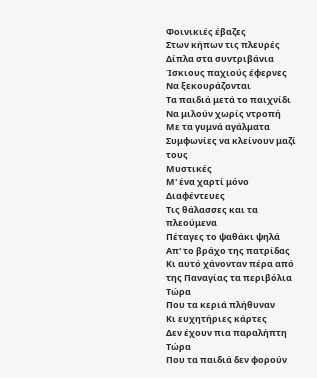Φοινικιές έβαζες
Στων κήπων τις πλευρές
Δίπλα στα συντριβάνια
Ίσκιους παχιούς έφερνες
Να ξεκουράζονται
Τα παιδιά μετά το παιχνίδι
Να μιλούν χωρίς ντροπή
Με τα γυμνά αγάλματα
Συμφωνίες να κλείνουν μαζί τους
Μυστικές
Μ' ένα χαρτί μόνο
Διαφέντευες
Τις θάλασσες και τα πλεούμενα
Πέταγες το ψαθάκι ψηλά
Απ' το βράχο της πατρίδας
Κι αυτό χάνονταν πέρα από της Παναγίας τα περιβόλια
Τώρα
Που τα κεριά πλήθυναν
Κι ευχητήριες κάρτες
Δεν έχουν πια παραλήπτη
Τώρα
Που τα παιδιά δεν φορούν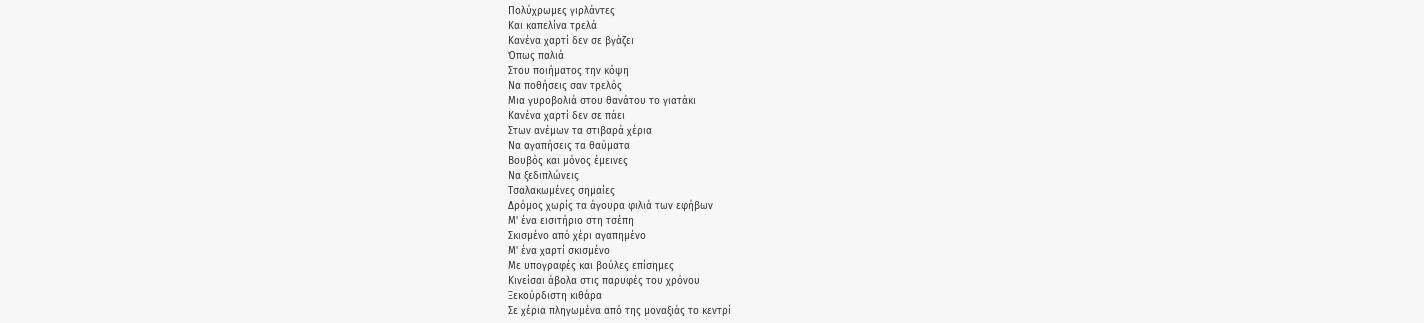Πολύχρωμες γιρλάντες
Και καπελίνα τρελά
Κανένα χαρτί δεν σε βγάζει
Όπως παλιά
Στου ποιήματος την κόψη
Να ποθήσεις σαν τρελός
Μια γυροβολιά στου θανάτου το γιατάκι
Κανένα χαρτί δεν σε πάει
Στων ανέμων τα στιβαρά χέρια
Να αγαπήσεις τα θαύματα
Βουβός και μόνος έμεινες
Να ξεδιπλώνεις
Τσαλακωμένες σημαίες
Δρόμος χωρίς τα άγουρα φιλιά των εφήβων
Μ' ένα εισιτήριο στη τσέπη
Σκισμένο από χέρι αγαπημένο
Μ' ένα χαρτί σκισμένο
Με υπογραφές και βούλες επίσημες
Κινείσαι άβολα στις παρυφές του χρόνου
Ξεκούρδιστη κιθάρα
Σε χέρια πληγωμένα από της μοναξιάς το κεντρί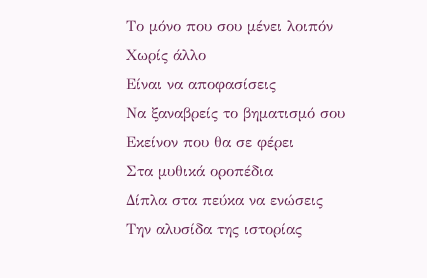Το μόνο που σου μένει λοιπόν
Χωρίς άλλο
Είναι να αποφασίσεις
Να ξαναβρείς το βηματισμό σου
Εκείνον που θα σε φέρει
Στα μυθικά οροπέδια
Δίπλα στα πεύκα να ενώσεις
Την αλυσίδα της ιστορίας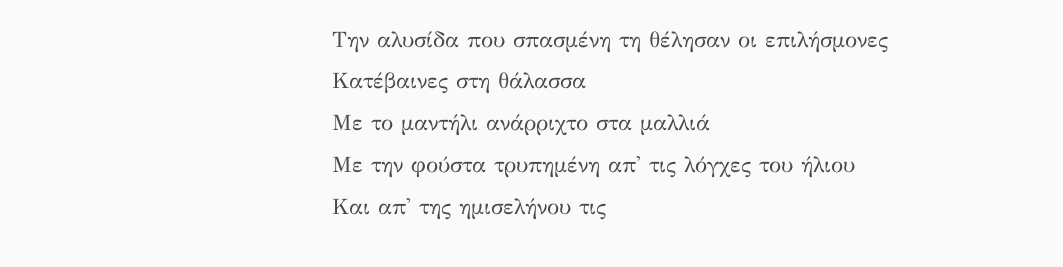Την αλυσίδα που σπασμένη τη θέλησαν οι επιλήσμονες
Κατέβαινες στη θάλασσα
Με το μαντήλι ανάρριχτο στα μαλλιά
Με την φούστα τρυπημένη απ' τις λόγχες του ήλιου
Και απ' της ημισελήνου τις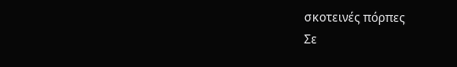σκοτεινές πόρπες
Σε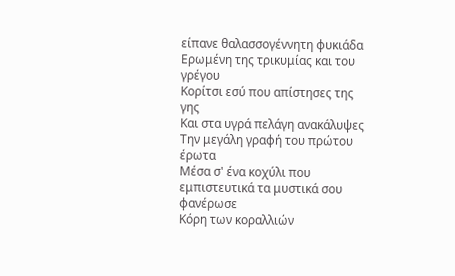είπανε θαλασσογέννητη φυκιάδα
Ερωμένη της τρικυμίας και του γρέγου
Κορίτσι εσύ που απίστησες της γης
Και στα υγρά πελάγη ανακάλυψες
Την μεγάλη γραφή του πρώτου έρωτα
Μέσα σ' ένα κοχύλι που εμπιστευτικά τα μυστικά σου φανέρωσε
Κόρη των κοραλλιών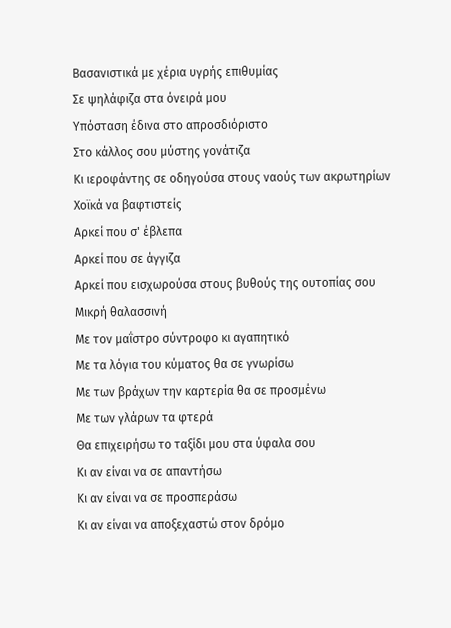Βασανιστικά με χέρια υγρής επιθυμίας
Σε ψηλάφιζα στα όνειρά μου
Υπόσταση έδινα στο απροσδιόριστο
Στο κάλλος σου μύστης γονάτιζα
Κι ιεροφάντης σε οδηγούσα στους ναούς των ακρωτηρίων
Χοϊκά να βαφτιστείς
Αρκεί που σ' έβλεπα
Αρκεί που σε άγγιζα
Αρκεί που εισχωρούσα στους βυθούς της ουτοπίας σου
Μικρή θαλασσινή
Με τον μαΐστρο σύντροφο κι αγαπητικό
Με τα λόγια του κύματος θα σε γνωρίσω
Με των βράχων την καρτερία θα σε προσμένω
Με των γλάρων τα φτερά
Θα επιχειρήσω το ταξίδι μου στα ύφαλα σου
Κι αν είναι να σε απαντήσω
Κι αν είναι να σε προσπεράσω
Κι αν είναι να αποξεχαστώ στον δρόμο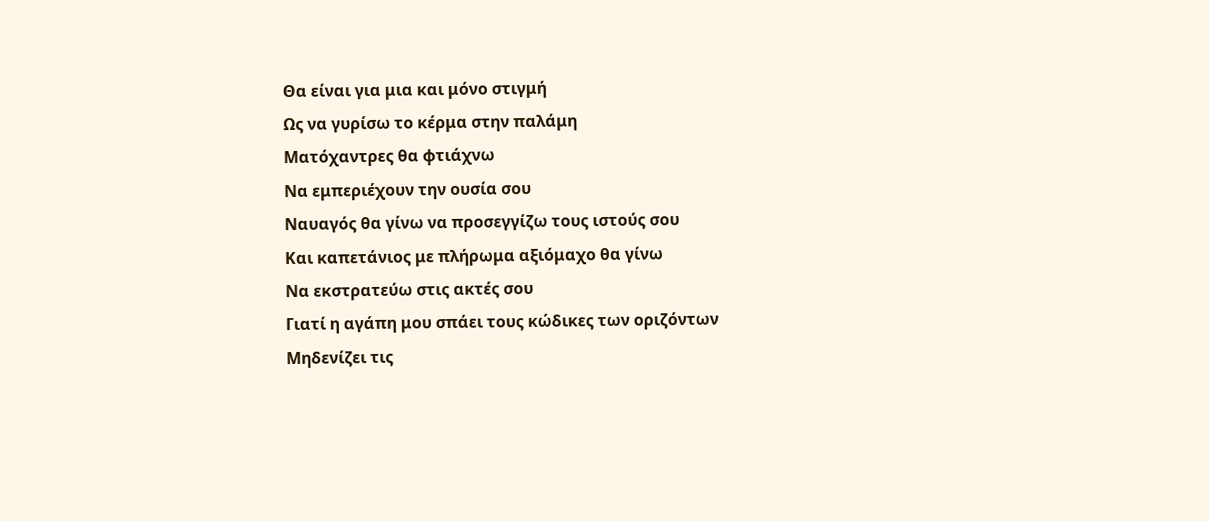Θα είναι για μια και μόνο στιγμή
Ως να γυρίσω το κέρμα στην παλάμη
Ματόχαντρες θα φτιάχνω
Να εμπεριέχουν την ουσία σου
Ναυαγός θα γίνω να προσεγγίζω τους ιστούς σου
Και καπετάνιος με πλήρωμα αξιόμαχο θα γίνω
Να εκστρατεύω στις ακτές σου
Γιατί η αγάπη μου σπάει τους κώδικες των οριζόντων
Μηδενίζει τις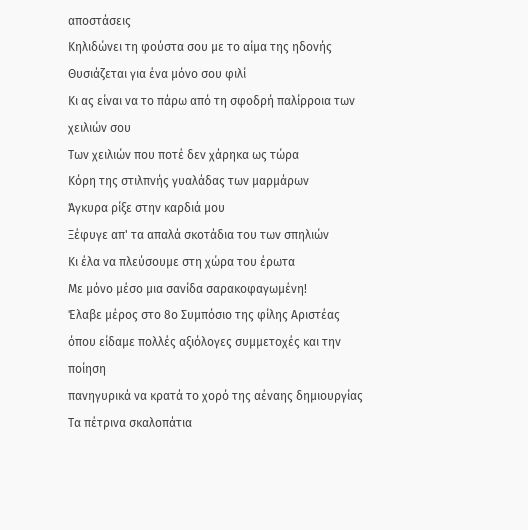αποστάσεις
Κηλιδώνει τη φούστα σου με το αίμα της ηδονής
Θυσιάζεται για ένα μόνο σου φιλί
Κι ας είναι να το πάρω από τη σφοδρή παλίρροια των χειλιών σου
Των χειλιών που ποτέ δεν χάρηκα ως τώρα
Κόρη της στιλπνής γυαλάδας των μαρμάρων
Άγκυρα ρίξε στην καρδιά μου
Ξέφυγε απ' τα απαλά σκοτάδια του των σπηλιών
Κι έλα να πλεύσουμε στη χώρα του έρωτα
Με μόνο μέσο μια σανίδα σαρακοφαγωμένη!
Έλαβε μέρος στο 8ο Συμπόσιο της φίλης Αριστέας
όπου είδαμε πολλές αξιόλογες συμμετοχές και την ποίηση
πανηγυρικά να κρατά το χορό της αέναης δημιουργίας
Τα πέτρινα σκαλοπάτια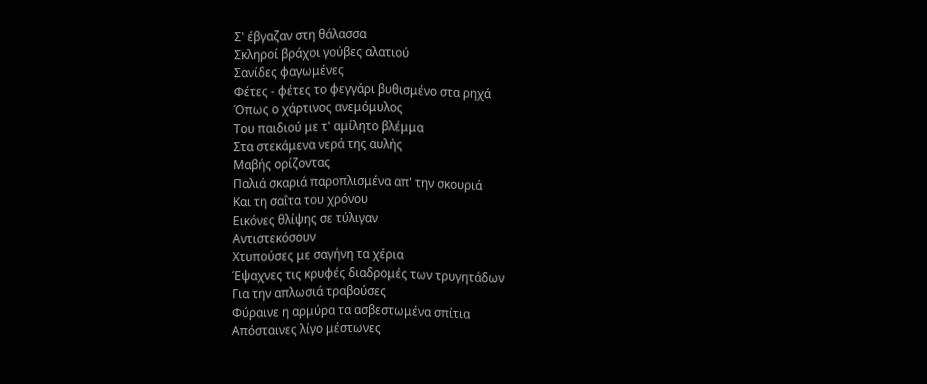Σ' έβγαζαν στη θάλασσα
Σκληροί βράχοι γούβες αλατιού
Σανίδες φαγωμένες
Φέτες - φέτες το φεγγάρι βυθισμένο στα ρηχά
Όπως ο χάρτινος ανεμόμυλος
Του παιδιού με τ' αμίλητο βλέμμα
Στα στεκάμενα νερά της αυλής
Μαβής ορίζοντας
Παλιά σκαριά παροπλισμένα απ' την σκουριά
Και τη σαΐτα του χρόνου
Εικόνες θλίψης σε τύλιγαν
Αντιστεκόσουν
Χτυπούσες με σαγήνη τα χέρια
Έψαχνες τις κρυφές διαδρομές των τρυγητάδων
Για την απλωσιά τραβούσες
Φύραινε η αρμύρα τα ασβεστωμένα σπίτια
Απόσταινες λίγο μέστωνες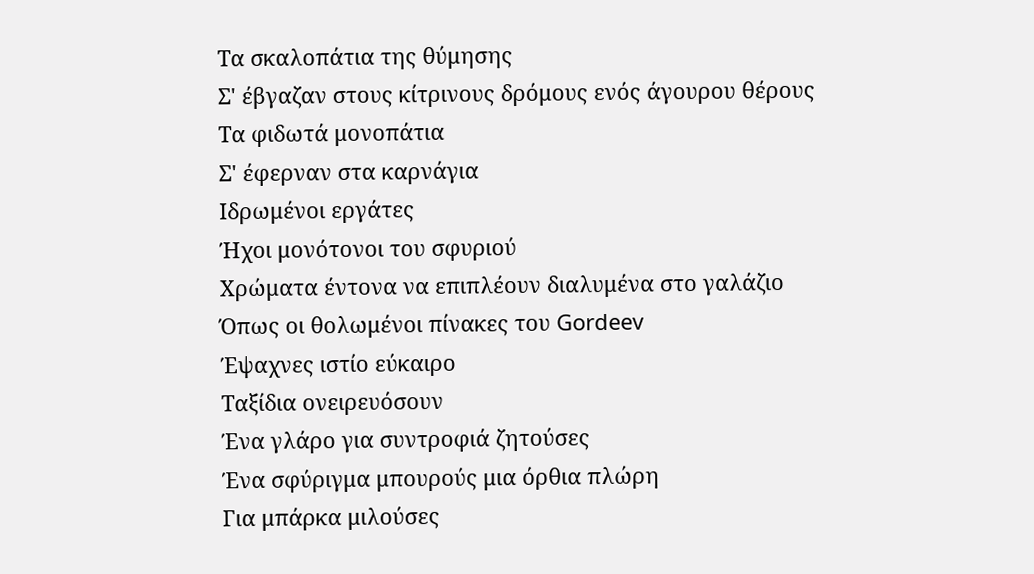Τα σκαλοπάτια της θύμησης
Σ' έβγαζαν στους κίτρινους δρόμους ενός άγουρου θέρους
Τα φιδωτά μονοπάτια
Σ' έφερναν στα καρνάγια
Ιδρωμένοι εργάτες
Ήχοι μονότονοι του σφυριού
Χρώματα έντονα να επιπλέουν διαλυμένα στο γαλάζιο
Όπως οι θολωμένοι πίνακες του Gordeev
Έψαχνες ιστίο εύκαιρο
Ταξίδια ονειρευόσουν
Ένα γλάρο για συντροφιά ζητούσες
Ένα σφύριγμα μπουρούς μια όρθια πλώρη
Για μπάρκα μιλούσες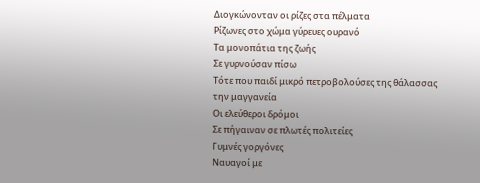Διογκώνονταν οι ρίζες στα πέλματα
Ρίζωνες στο χώμα γύρευες ουρανό
Τα μονοπάτια της ζωής
Σε γυρνούσαν πίσω
Τότε που παιδί μικρό πετροβολούσες της θάλασσας την μαγγανεία
Οι ελεύθεροι δρόμοι
Σε πήγαιναν σε πλωτές πολιτείες
Γυμνές γοργόνες
Ναυαγοί με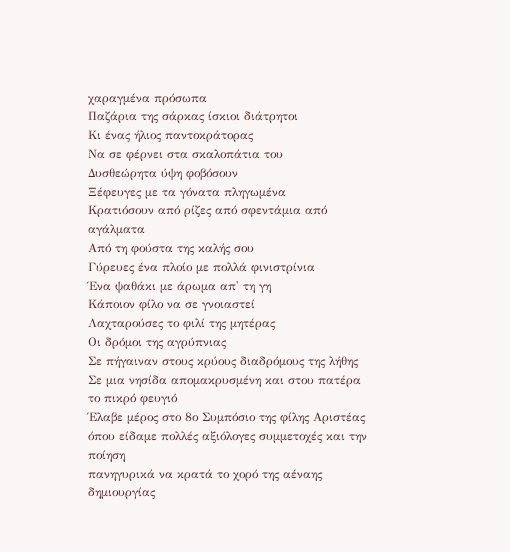χαραγμένα πρόσωπα
Παζάρια της σάρκας ίσκιοι διάτρητοι
Κι ένας ήλιος παντοκράτορας
Να σε φέρνει στα σκαλοπάτια του
Δυσθεώρητα ύψη φοβόσουν
Ξέφευγες με τα γόνατα πληγωμένα
Κρατιόσουν από ρίζες από σφεντάμια από αγάλματα
Από τη φούστα της καλής σου
Γύρευες ένα πλοίο με πολλά φινιστρίνια
Ένα ψαθάκι με άρωμα απ' τη γη
Κάποιον φίλο να σε γνοιαστεί
Λαχταρούσες το φιλί της μητέρας
Οι δρόμοι της αγρύπνιας
Σε πήγαιναν στους κρύους διαδρόμους της λήθης
Σε μια νησίδα απομακρυσμένη και στου πατέρα το πικρό φευγιό
Έλαβε μέρος στο 8ο Συμπόσιο της φίλης Αριστέας
όπου είδαμε πολλές αξιόλογες συμμετοχές και την ποίηση
πανηγυρικά να κρατά το χορό της αέναης δημιουργίας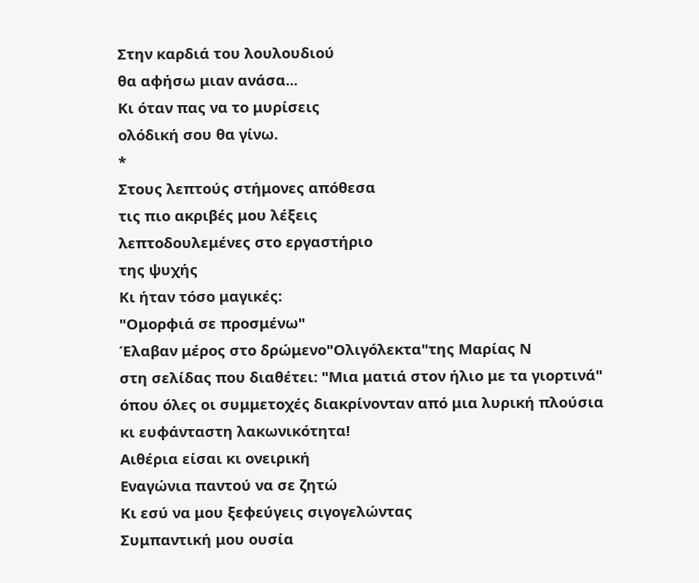Στην καρδιά του λουλουδιού
θα αφήσω μιαν ανάσα...
Κι όταν πας να το μυρίσεις
ολόδική σου θα γίνω.
*
Στους λεπτούς στήμονες απόθεσα
τις πιο ακριβές μου λέξεις
λεπτοδουλεμένες στο εργαστήριο
της ψυχής
Κι ήταν τόσο μαγικές:
"Ομορφιά σε προσμένω"
Έλαβαν μέρος στο δρώμενο"Ολιγόλεκτα"της Μαρίας Ν
στη σελίδας που διαθέτει: "Μια ματιά στον ήλιο με τα γιορτινά"
όπου όλες οι συμμετοχές διακρίνονταν από μια λυρική πλούσια
κι ευφάνταστη λακωνικότητα!
Αιθέρια είσαι κι ονειρική
Εναγώνια παντού να σε ζητώ
Κι εσύ να μου ξεφεύγεις σιγογελώντας
Συμπαντική μου ουσία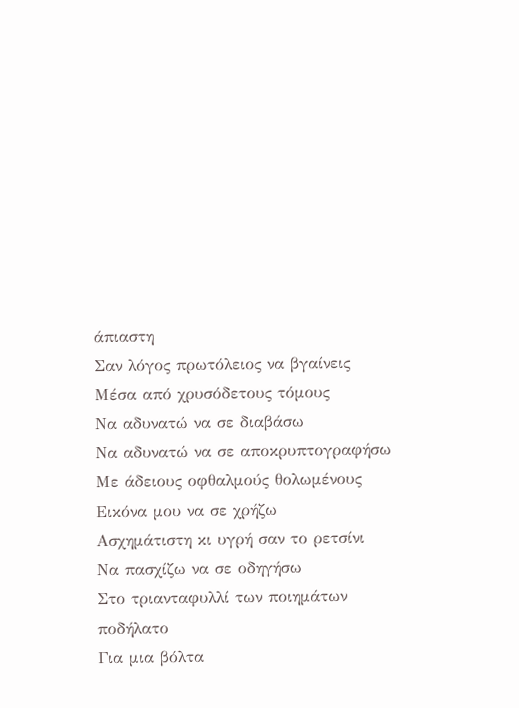άπιαστη
Σαν λόγος πρωτόλειος να βγαίνεις
Μέσα από χρυσόδετους τόμους
Να αδυνατώ να σε διαβάσω
Να αδυνατώ να σε αποκρυπτογραφήσω
Με άδειους οφθαλμούς θολωμένους
Εικόνα μου να σε χρήζω
Ασχημάτιστη κι υγρή σαν το ρετσίνι
Να πασχίζω να σε οδηγήσω
Στο τριανταφυλλί των ποιημάτων ποδήλατο
Για μια βόλτα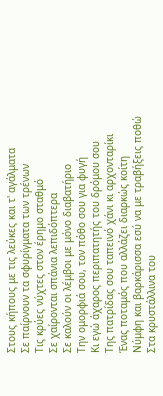Στους κήπους με τις λεύκες και τ' αγάλματα
Σε παίρνουν τα σφυρίγματα των τρένων
Τις κρύες νύχτες στον έρημο σταθμό
Σε χαίρονται σπάνια λεπιδόπτερα
Σε καλούν οι λέμβοι με μόνο διαβατήριο
Την ομορφιά σου, τον πόθο σου για φυγή
Κι εγώ άχαρος περιπατητής του δρόμου σου
Της πατρίδας σου ταπεινό χάνι κι αρχονταρίκι
Ένας ποταμός που αλλάζει διαρκώς κοίτη
Νύμφη και βαρκάρισσα εσύ να με τραβήξεις ποθώ
Στα κρυστάλλινα του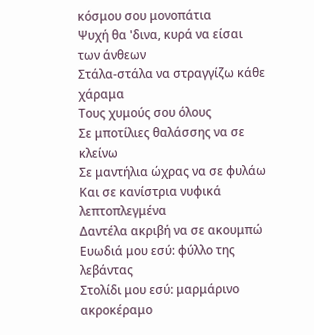κόσμου σου μονοπάτια
Ψυχή θα 'δινα, κυρά να είσαι των άνθεων
Στάλα-στάλα να στραγγίζω κάθε χάραμα
Τους χυμούς σου όλους
Σε μποτίλιες θαλάσσης να σε κλείνω
Σε μαντήλια ώχρας να σε φυλάω
Και σε κανίστρια νυφικά λεπτοπλεγμένα
Δαντέλα ακριβή να σε ακουμπώ
Ευωδιά μου εσύ: φύλλο της λεβάντας
Στολίδι μου εσύ: μαρμάρινο ακροκέραμο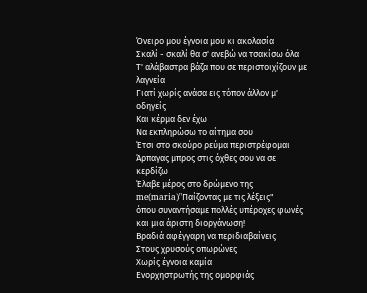Όνειρο μου έγνοια μου κι ακολασία
Σκαλί - σκαλί θα σ' ανεβώ να τσακίσω όλα
Τ' αλάβαστρα βάζα που σε περιστοιχίζουν με λαγνεία
Γιατί χωρίς ανάσα εις τόπον άλλον μ' οδηγείς
Και κέρμα δεν έχω
Να εκπληρώσω το αίτημα σου
Έτσι στο σκούρο ρεύμα περιστρέφομαι
Άρπαγας μπρος στις όχθες σου να σε κερδίζω
Έλαβε μέρος στο δρώμενο της me(maria)"Παίζοντας με τις λέξεις"
όπου συναντήσαμε πολλές υπέροχες φωνές και μια άριστη διοργάνωση!
Βραδιά αφέγγαρη να περιδιαβαίνεις
Στους χρυσούς οπωρώνες
Χωρίς έγνοια καμία
Ενορχηστρωτής της ομορφιάς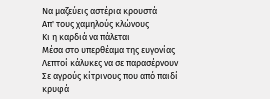Να μαζεύεις αστέρια κρουστά
Απ' τους χαμηλούς κλώνους
Κι η καρδιά να πάλεται
Μέσα στο υπερθέαμα της ευγονίας
Λεπτοί κάλυκες να σε παρασέρνουν
Σε αγρούς κίτρινους που από παιδί κρυφά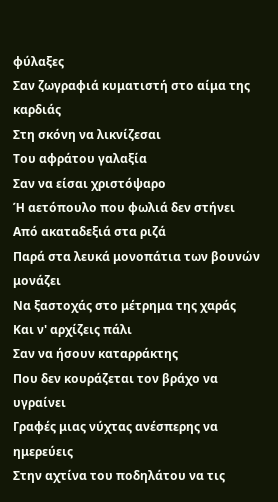φύλαξες
Σαν ζωγραφιά κυματιστή στο αίμα της καρδιάς
Στη σκόνη να λικνίζεσαι
Του αφράτου γαλαξία
Σαν να είσαι χριστόψαρο
Ή αετόπουλο που φωλιά δεν στήνει
Από ακαταδεξιά στα ριζά
Παρά στα λευκά μονοπάτια των βουνών μονάζει
Να ξαστοχάς στο μέτρημα της χαράς
Και ν' αρχίζεις πάλι
Σαν να ήσουν καταρράκτης
Που δεν κουράζεται τον βράχο να υγραίνει
Γραφές μιας νύχτας ανέσπερης να ημερεύεις
Στην αχτίνα του ποδηλάτου να τις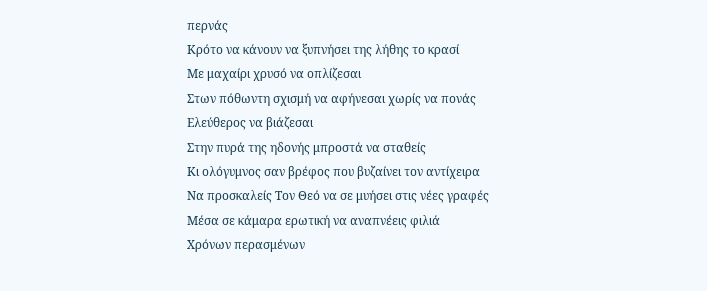περνάς
Κρότο να κάνουν να ξυπνήσει της λήθης το κρασί
Με μαχαίρι χρυσό να οπλίζεσαι
Στων πόθωντη σχισμή να αφήνεσαι χωρίς να πονάς
Ελεύθερος να βιάζεσαι
Στην πυρά της ηδονής μπροστά να σταθείς
Κι ολόγυμνος σαν βρέφος που βυζαίνει τον αντίχειρα
Να προσκαλείς Τον Θεό να σε μυήσει στις νέες γραφές
Μέσα σε κάμαρα ερωτική να αναπνέεις φιλιά
Χρόνων περασμένων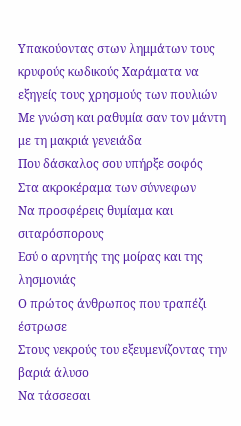Υπακούοντας στων λημμάτων τους κρυφούς κωδικούς Χαράματα να εξηγείς τους χρησμούς των πουλιών
Με γνώση και ραθυμία σαν τον μάντη με τη μακριά γενειάδα
Που δάσκαλος σου υπήρξε σοφός
Στα ακροκέραμα των σύννεφων
Να προσφέρεις θυμίαμα και σιταρόσπορους
Εσύ ο αρνητής της μοίρας και της λησμονιάς
Ο πρώτος άνθρωπος που τραπέζι έστρωσε
Στους νεκρούς του εξευμενίζοντας την βαριά άλυσο
Να τάσσεσαι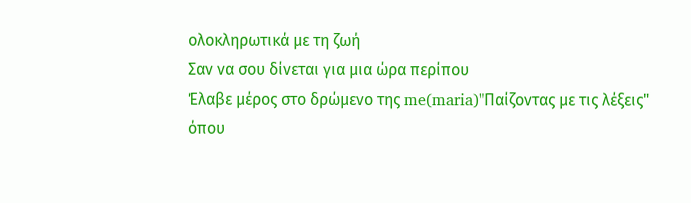ολοκληρωτικά με τη ζωή
Σαν να σου δίνεται για μια ώρα περίπου
Έλαβε μέρος στο δρώμενο της me(maria)"Παίζοντας με τις λέξεις"
όπου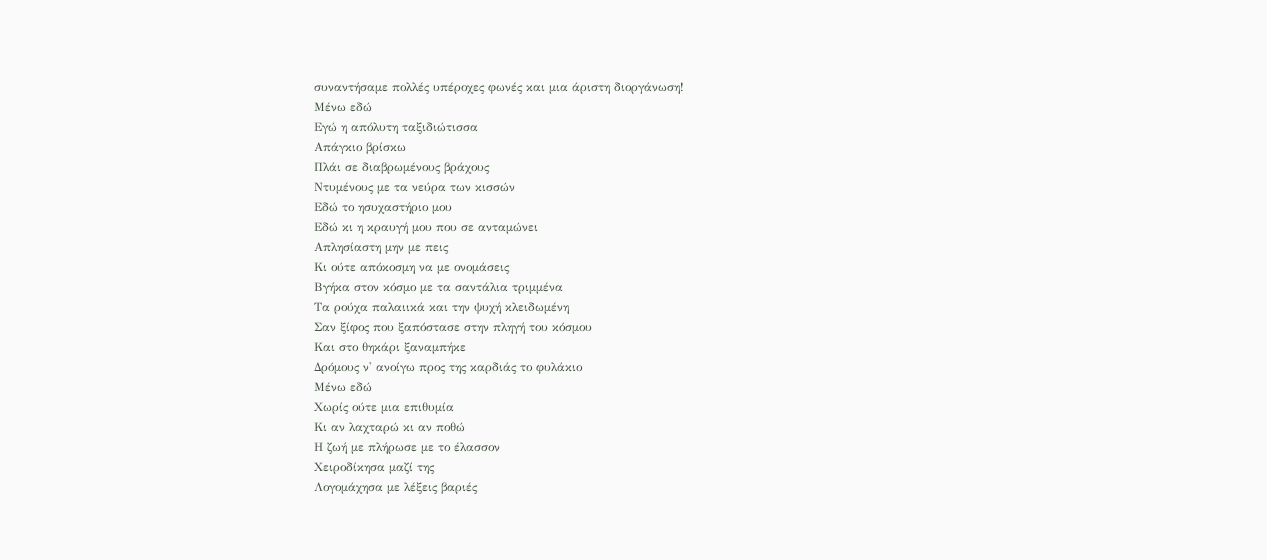συναντήσαμε πολλές υπέροχες φωνές και μια άριστη διοργάνωση!
Μένω εδώ
Εγώ η απόλυτη ταξιδιώτισσα
Απάγκιο βρίσκω
Πλάι σε διαβρωμένους βράχους
Ντυμένους με τα νεύρα των κισσών
Εδώ το ησυχαστήριο μου
Εδώ κι η κραυγή μου που σε ανταμώνει
Απλησίαστη μην με πεις
Κι ούτε απόκοσμη να με ονομάσεις
Βγήκα στον κόσμο με τα σαντάλια τριμμένα
Τα ρούχα παλαιικά και την ψυχή κλειδωμένη
Σαν ξίφος που ξαπόστασε στην πληγή του κόσμου
Και στο θηκάρι ξαναμπήκε
Δρόμους ν' ανοίγω προς της καρδιάς το φυλάκιο
Μένω εδώ
Χωρίς ούτε μια επιθυμία
Κι αν λαχταρώ κι αν ποθώ
Η ζωή με πλήρωσε με το έλασσον
Χειροδίκησα μαζί της
Λογομάχησα με λέξεις βαριές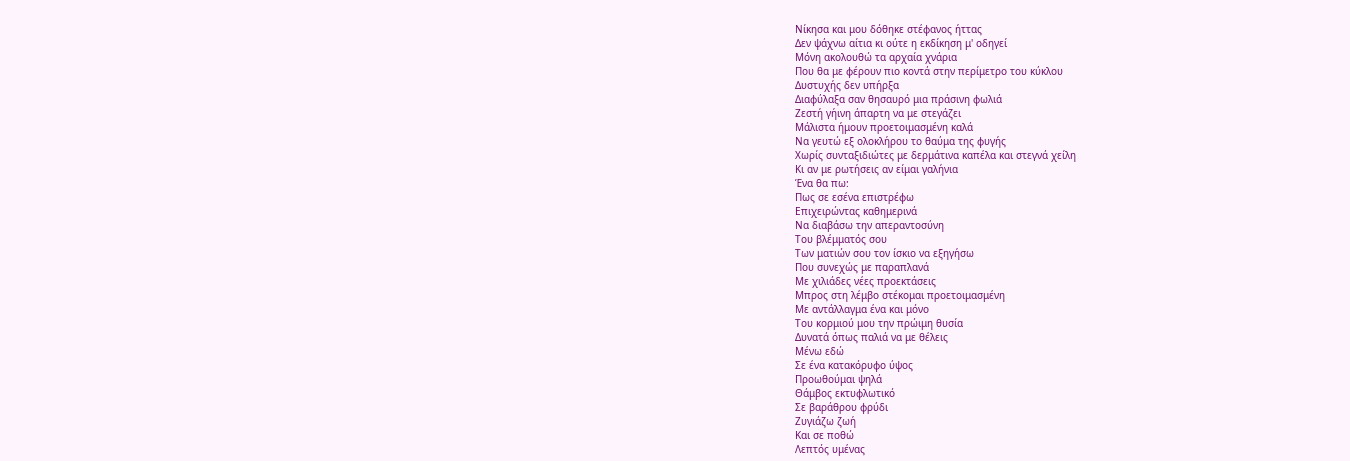Νίκησα και μου δόθηκε στέφανος ήττας
Δεν ψάχνω αίτια κι ούτε η εκδίκηση μ' οδηγεί
Μόνη ακολουθώ τα αρχαία χνάρια
Που θα με φέρουν πιο κοντά στην περίμετρο του κύκλου
Δυστυχής δεν υπήρξα
Διαφύλαξα σαν θησαυρό μια πράσινη φωλιά
Ζεστή γήινη άπαρτη να με στεγάζει
Μάλιστα ήμουν προετοιμασμένη καλά
Να γευτώ εξ ολοκλήρου το θαύμα της φυγής
Χωρίς συνταξιδιώτες με δερμάτινα καπέλα και στεγνά χείλη
Κι αν με ρωτήσεις αν είμαι γαλήνια
Ένα θα πω:
Πως σε εσένα επιστρέφω
Επιχειρώντας καθημερινά
Να διαβάσω την απεραντοσύνη
Του βλέμματός σου
Των ματιών σου τον ίσκιο να εξηγήσω
Που συνεχώς με παραπλανά
Με χιλιάδες νέες προεκτάσεις
Μπρος στη λέμβο στέκομαι προετοιμασμένη
Με αντάλλαγμα ένα και μόνο
Του κορμιού μου την πρώιμη θυσία
Δυνατά όπως παλιά να με θέλεις
Μένω εδώ
Σε ένα κατακόρυφο ύψος
Προωθούμαι ψηλά
Θάμβος εκτυφλωτικό
Σε βαράθρου φρύδι
Ζυγιάζω ζωή
Και σε ποθώ
Λεπτός υμένας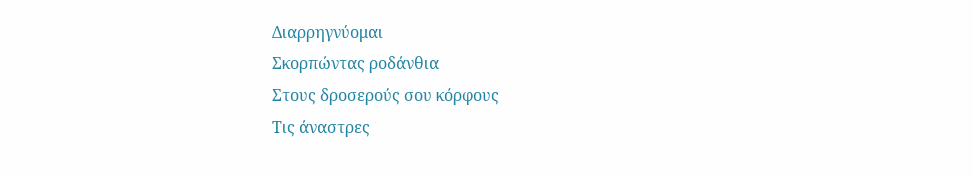Διαρρηγνύομαι
Σκορπώντας ροδάνθια
Στους δροσερούς σου κόρφους
Τις άναστρες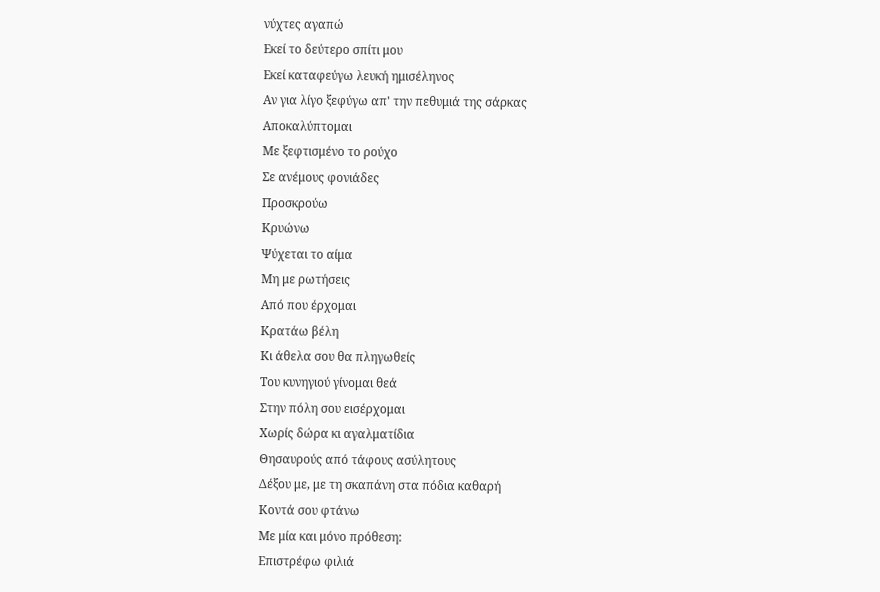νύχτες αγαπώ
Εκεί το δεύτερο σπίτι μου
Εκεί καταφεύγω λευκή ημισέληνος
Αν για λίγο ξεφύγω απ' την πεθυμιά της σάρκας
Αποκαλύπτομαι
Με ξεφτισμένο το ρούχο
Σε ανέμους φονιάδες
Προσκρούω
Κρυώνω
Ψύχεται το αίμα
Μη με ρωτήσεις
Από που έρχομαι
Κρατάω βέλη
Κι άθελα σου θα πληγωθείς
Του κυνηγιού γίνομαι θεά
Στην πόλη σου εισέρχομαι
Χωρίς δώρα κι αγαλματίδια
Θησαυρούς από τάφους ασύλητους
Δέξου με, με τη σκαπάνη στα πόδια καθαρή
Κοντά σου φτάνω
Με μία και μόνο πρόθεση:
Επιστρέφω φιλιά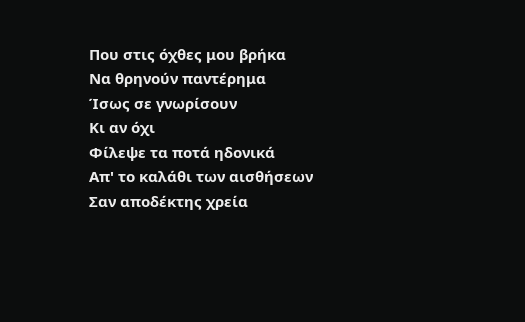Που στις όχθες μου βρήκα
Να θρηνούν παντέρημα
Ίσως σε γνωρίσουν
Κι αν όχι
Φίλεψε τα ποτά ηδονικά
Απ' το καλάθι των αισθήσεων
Σαν αποδέκτης χρεία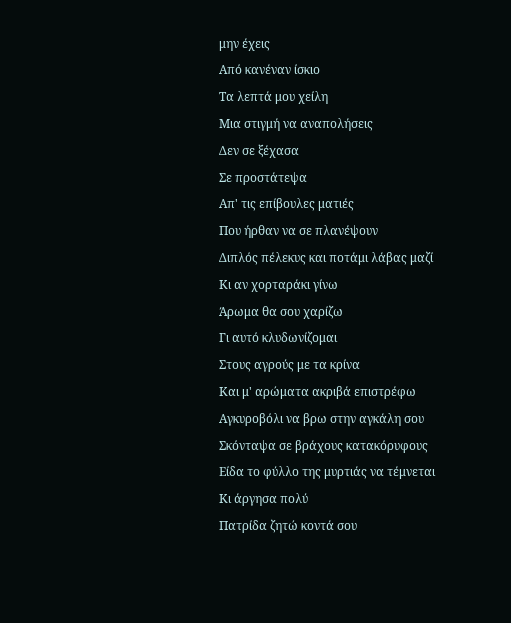μην έχεις
Από κανέναν ίσκιο
Τα λεπτά μου χείλη
Μια στιγμή να αναπολήσεις
Δεν σε ξέχασα
Σε προστάτεψα
Απ' τις επίβουλες ματιές
Που ήρθαν να σε πλανέψουν
Διπλός πέλεκυς και ποτάμι λάβας μαζί
Κι αν χορταράκι γίνω
Άρωμα θα σου χαρίζω
Γι αυτό κλυδωνίζομαι
Στους αγρούς με τα κρίνα
Και μ' αρώματα ακριβά επιστρέφω
Αγκυροβόλι να βρω στην αγκάλη σου
Σκόνταψα σε βράχους κατακόρυφους
Είδα το φύλλο της μυρτιάς να τέμνεται
Κι άργησα πολύ
Πατρίδα ζητώ κοντά σου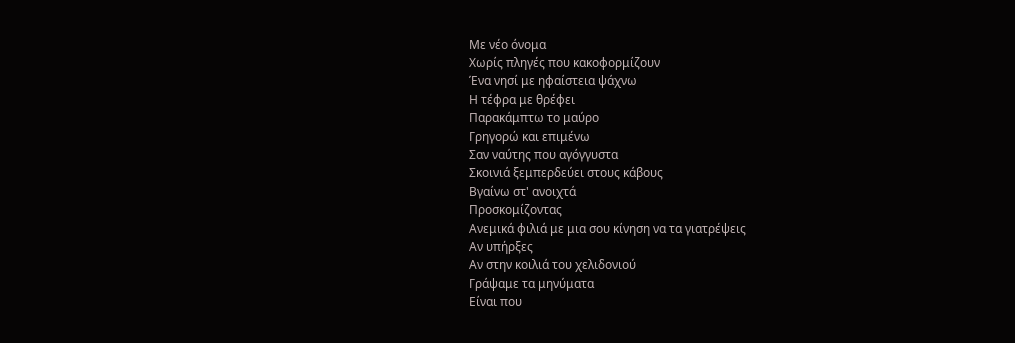Με νέο όνομα
Χωρίς πληγές που κακοφορμίζουν
Ένα νησί με ηφαίστεια ψάχνω
Η τέφρα με θρέφει
Παρακάμπτω το μαύρο
Γρηγορώ και επιμένω
Σαν ναύτης που αγόγγυστα
Σκοινιά ξεμπερδεύει στους κάβους
Βγαίνω στ' ανοιχτά
Προσκομίζοντας
Ανεμικά φιλιά με μια σου κίνηση να τα γιατρέψεις
Αν υπήρξες
Αν στην κοιλιά του χελιδονιού
Γράψαμε τα μηνύματα
Είναι που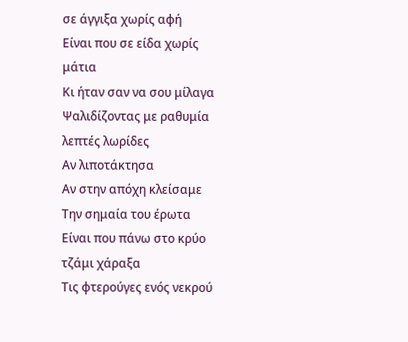σε άγγιξα χωρίς αφή
Είναι που σε είδα χωρίς μάτια
Κι ήταν σαν να σου μίλαγα
Ψαλιδίζοντας με ραθυμία λεπτές λωρίδες
Αν λιποτάκτησα
Αν στην απόχη κλείσαμε
Την σημαία του έρωτα
Είναι που πάνω στο κρύο τζάμι χάραξα
Τις φτερούγες ενός νεκρού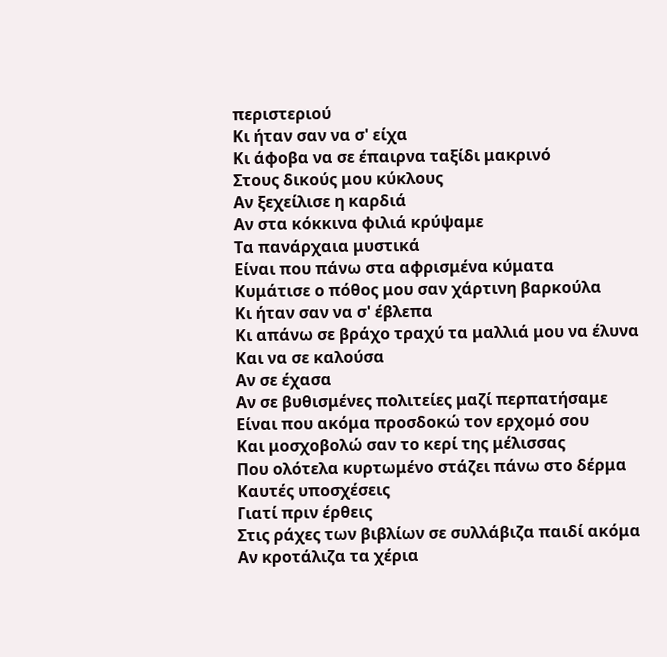περιστεριού
Κι ήταν σαν να σ' είχα
Κι άφοβα να σε έπαιρνα ταξίδι μακρινό
Στους δικούς μου κύκλους
Αν ξεχείλισε η καρδιά
Αν στα κόκκινα φιλιά κρύψαμε
Τα πανάρχαια μυστικά
Είναι που πάνω στα αφρισμένα κύματα
Κυμάτισε ο πόθος μου σαν χάρτινη βαρκούλα
Κι ήταν σαν να σ' έβλεπα
Κι απάνω σε βράχο τραχύ τα μαλλιά μου να έλυνα
Και να σε καλούσα
Αν σε έχασα
Αν σε βυθισμένες πολιτείες μαζί περπατήσαμε
Είναι που ακόμα προσδοκώ τον ερχομό σου
Και μοσχοβολώ σαν το κερί της μέλισσας
Που ολότελα κυρτωμένο στάζει πάνω στο δέρμα
Καυτές υποσχέσεις
Γιατί πριν έρθεις
Στις ράχες των βιβλίων σε συλλάβιζα παιδί ακόμα
Αν κροτάλιζα τα χέρια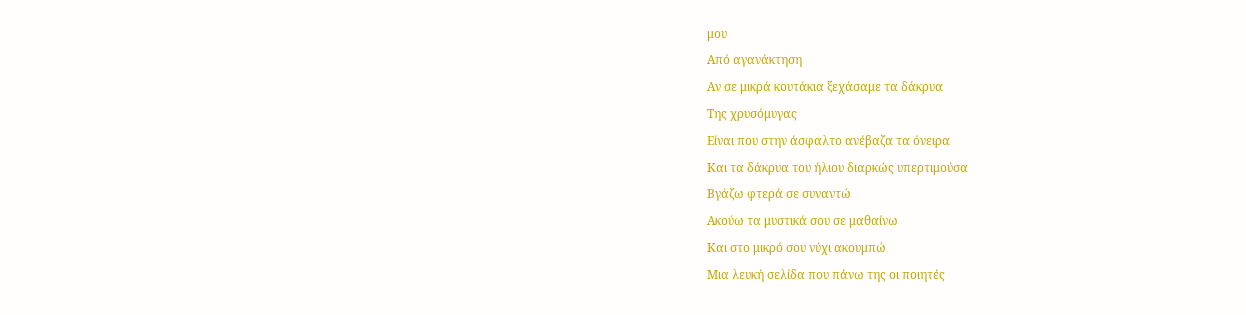μου
Από αγανάκτηση
Αν σε μικρά κουτάκια ξεχάσαμε τα δάκρυα
Της χρυσόμυγας
Είναι που στην άσφαλτο ανέβαζα τα όνειρα
Και τα δάκρυα του ήλιου διαρκώς υπερτιμούσα
Βγάζω φτερά σε συναντώ
Ακούω τα μυστικά σου σε μαθαίνω
Και στο μικρό σου νύχι ακουμπώ
Μια λευκή σελίδα που πάνω της οι ποιητές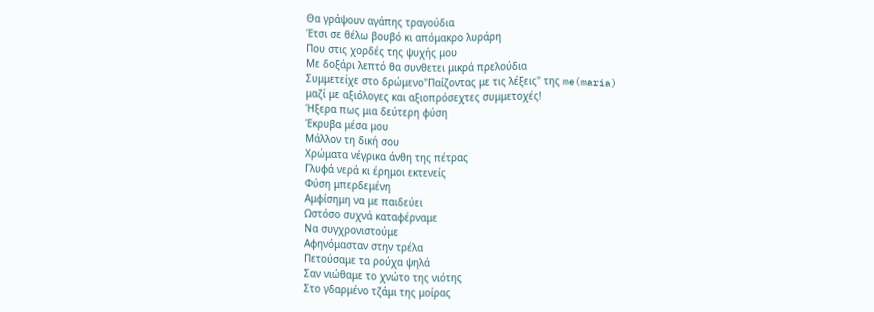Θα γράψουν αγάπης τραγούδια
Έτσι σε θέλω βουβό κι απόμακρο λυράρη
Που στις χορδές της ψυχής μου
Με δοξάρι λεπτό θα συνθετει μικρά πρελούδια
Συμμετείχε στο δρώμενο"Παίζοντας με τις λέξεις" της me(maria)
μαζί με αξιόλογες και αξιοπρόσεχτες συμμετοχές!
Ήξερα πως μια δεύτερη φύση
Έκρυβα μέσα μου
Μάλλον τη δική σου
Χρώματα νέγρικα άνθη της πέτρας
Γλυφά νερά κι έρημοι εκτενείς
Φύση μπερδεμένη
Αμφίσημη να με παιδεύει
Ωστόσο συχνά καταφέρναμε
Να συγχρονιστούμε
Αφηνόμασταν στην τρέλα
Πετούσαμε τα ρούχα ψηλά
Σαν νιώθαμε το χνώτο της νιότης
Στο γδαρμένο τζάμι της μοίρας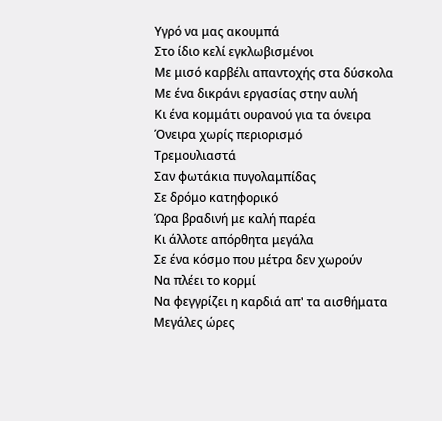Υγρό να μας ακουμπά
Στο ίδιο κελί εγκλωβισμένοι
Με μισό καρβέλι απαντοχής στα δύσκολα
Με ένα δικράνι εργασίας στην αυλή
Κι ένα κομμάτι ουρανού για τα όνειρα
Όνειρα χωρίς περιορισμό
Τρεμουλιαστά
Σαν φωτάκια πυγολαμπίδας
Σε δρόμο κατηφορικό
Ώρα βραδινή με καλή παρέα
Κι άλλοτε απόρθητα μεγάλα
Σε ένα κόσμο που μέτρα δεν χωρούν
Να πλέει το κορμί
Να φεγγρίζει η καρδιά απ' τα αισθήματα
Μεγάλες ώρες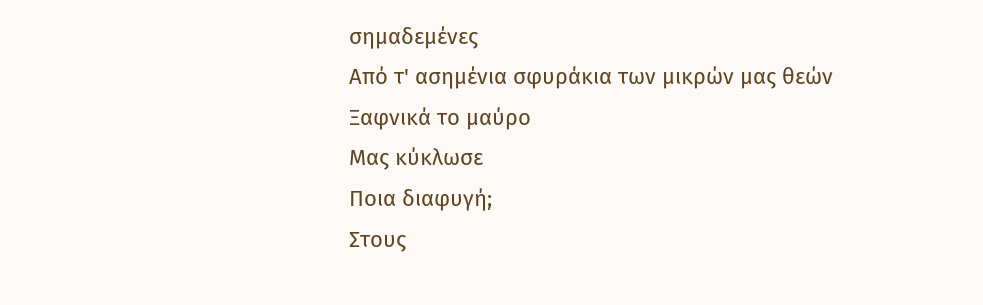σημαδεμένες
Από τ' ασημένια σφυράκια των μικρών μας θεών
Ξαφνικά το μαύρο
Μας κύκλωσε
Ποια διαφυγή;
Στους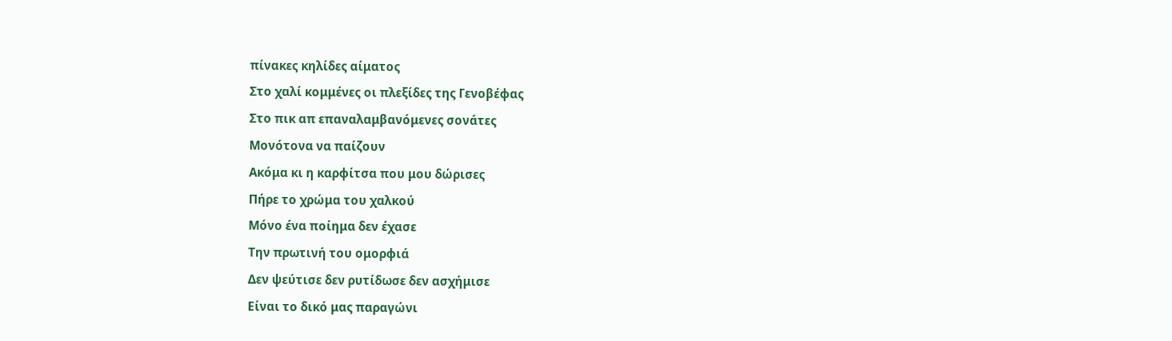πίνακες κηλίδες αίματος
Στο χαλί κομμένες οι πλεξίδες της Γενοβέφας
Στο πικ απ επαναλαμβανόμενες σονάτες
Μονότονα να παίζουν
Ακόμα κι η καρφίτσα που μου δώρισες
Πήρε το χρώμα του χαλκού
Μόνο ένα ποίημα δεν έχασε
Την πρωτινή του ομορφιά
Δεν ψεύτισε δεν ρυτίδωσε δεν ασχήμισε
Είναι το δικό μας παραγώνι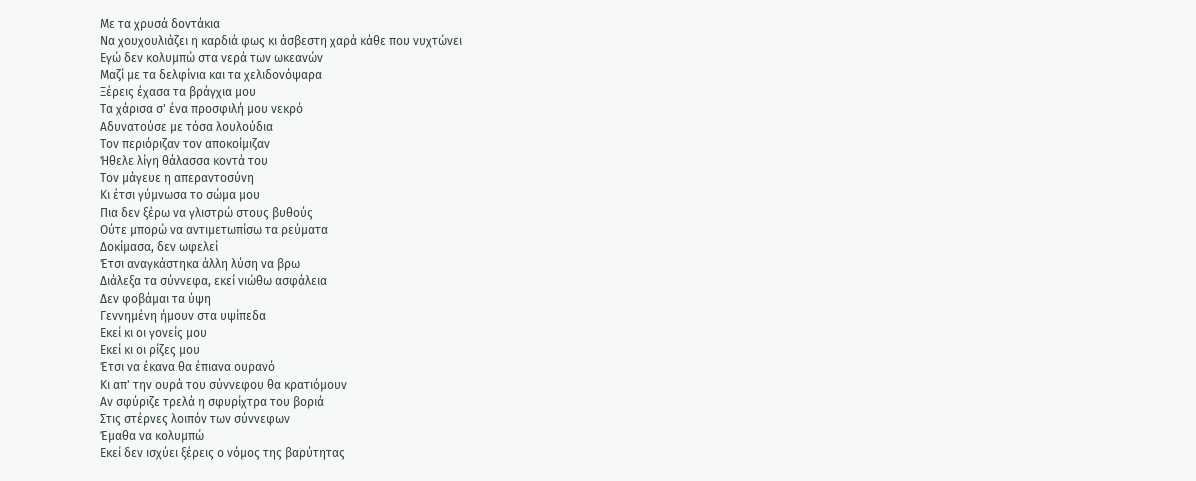Με τα χρυσά δοντάκια
Να χουχουλιάζει η καρδιά φως κι άσβεστη χαρά κάθε που νυχτώνει
Εγώ δεν κολυμπώ στα νερά των ωκεανών
Μαζί με τα δελφίνια και τα χελιδονόψαρα
Ξέρεις έχασα τα βράγχια μου
Τα χάρισα σ' ένα προσφιλή μου νεκρό
Αδυνατούσε με τόσα λουλούδια
Τον περιόριζαν τον αποκοίμιζαν
Ήθελε λίγη θάλασσα κοντά του
Τον μάγευε η απεραντοσύνη
Κι έτσι γύμνωσα το σώμα μου
Πια δεν ξέρω να γλιστρώ στους βυθούς
Ούτε μπορώ να αντιμετωπίσω τα ρεύματα
Δοκίμασα, δεν ωφελεί
Έτσι αναγκάστηκα άλλη λύση να βρω
Διάλεξα τα σύννεφα, εκεί νιώθω ασφάλεια
Δεν φοβάμαι τα ύψη
Γεννημένη ήμουν στα υψίπεδα
Εκεί κι οι γονείς μου
Εκεί κι οι ρίζες μου
Έτσι να έκανα θα έπιανα ουρανό
Κι απ' την ουρά του σύννεφου θα κρατιόμουν
Αν σφύριζε τρελά η σφυρίχτρα του βοριά
Στις στέρνες λοιπόν των σύννεφων
Έμαθα να κολυμπώ
Εκεί δεν ισχύει ξέρεις ο νόμος της βαρύτητας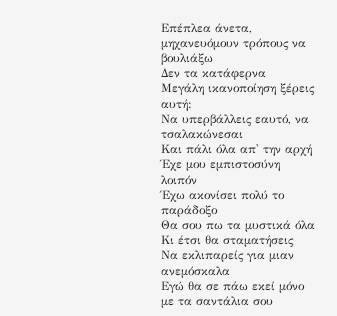Επέπλεα άνετα, μηχανευόμουν τρόπους να βουλιάξω
Δεν τα κατάφερνα
Μεγάλη ικανοποίηση ξέρεις αυτή:
Να υπερβάλλεις εαυτό, να τσαλακώνεσαι
Και πάλι όλα απ' την αρχή
Έχε μου εμπιστοσύνη λοιπόν
Έχω ακονίσει πολύ το παράδοξο
Θα σου πω τα μυστικά όλα
Κι έτσι θα σταματήσεις
Να εκλιπαρείς για μιαν ανεμόσκαλα
Εγώ θα σε πάω εκεί μόνο με τα σαντάλια σου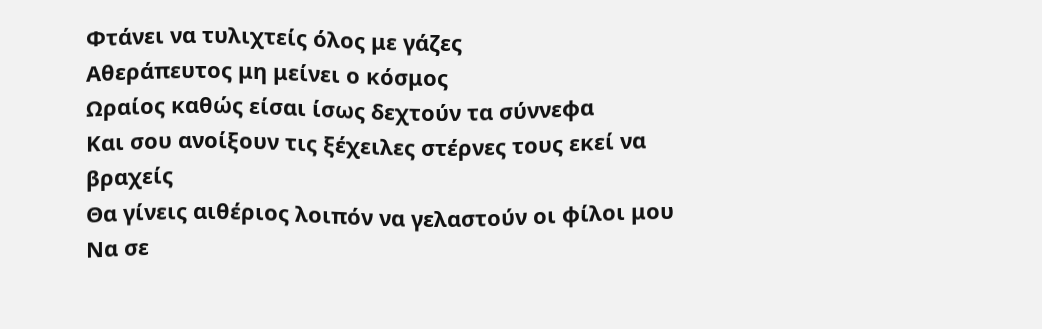Φτάνει να τυλιχτείς όλος με γάζες
Αθεράπευτος μη μείνει ο κόσμος
Ωραίος καθώς είσαι ίσως δεχτούν τα σύννεφα
Και σου ανοίξουν τις ξέχειλες στέρνες τους εκεί να βραχείς
Θα γίνεις αιθέριος λοιπόν να γελαστούν οι φίλοι μου
Να σε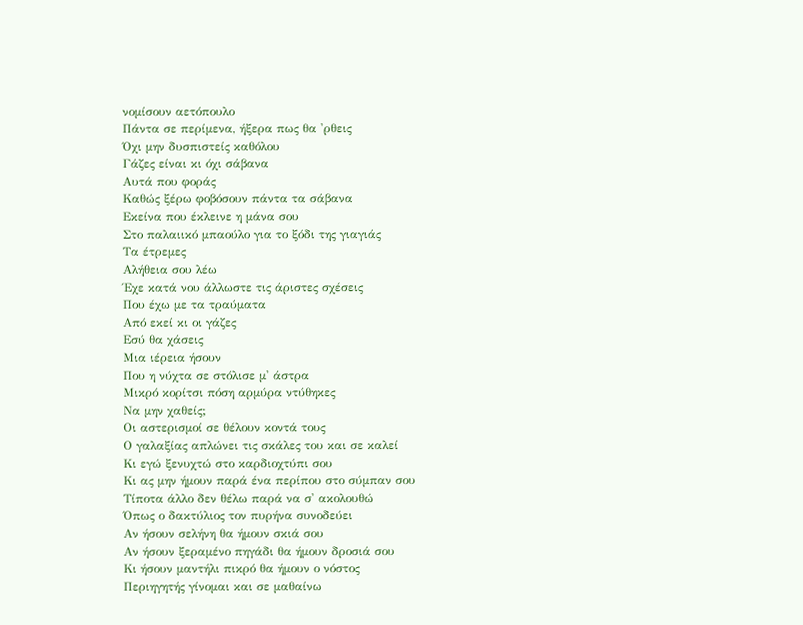νομίσουν αετόπουλο
Πάντα σε περίμενα, ήξερα πως θα 'ρθεις
Όχι μην δυσπιστείς καθόλου
Γάζες είναι κι όχι σάβανα
Αυτά που φοράς
Καθώς ξέρω φοβόσουν πάντα τα σάβανα
Εκείνα που έκλεινε η μάνα σου
Στο παλαιικό μπαούλο για το ξόδι της γιαγιάς
Τα έτρεμες
Αλήθεια σου λέω
Έχε κατά νου άλλωστε τις άριστες σχέσεις
Που έχω με τα τραύματα
Από εκεί κι οι γάζες
Εσύ θα χάσεις
Μια ιέρεια ήσουν
Που η νύχτα σε στόλισε μ' άστρα
Μικρό κορίτσι πόση αρμύρα ντύθηκες
Να μην χαθείς;
Οι αστερισμοί σε θέλουν κοντά τους
Ο γαλαξίας απλώνει τις σκάλες του και σε καλεί
Κι εγώ ξενυχτώ στο καρδιοχτύπι σου
Κι ας μην ήμουν παρά ένα περίπου στο σύμπαν σου
Τίποτα άλλο δεν θέλω παρά να σ' ακολουθώ
Όπως ο δακτύλιος τον πυρήνα συνοδεύει
Αν ήσουν σελήνη θα ήμουν σκιά σου
Αν ήσουν ξεραμένο πηγάδι θα ήμουν δροσιά σου
Κι ήσουν μαντήλι πικρό θα ήμουν ο νόστος
Περιηγητής γίνομαι και σε μαθαίνω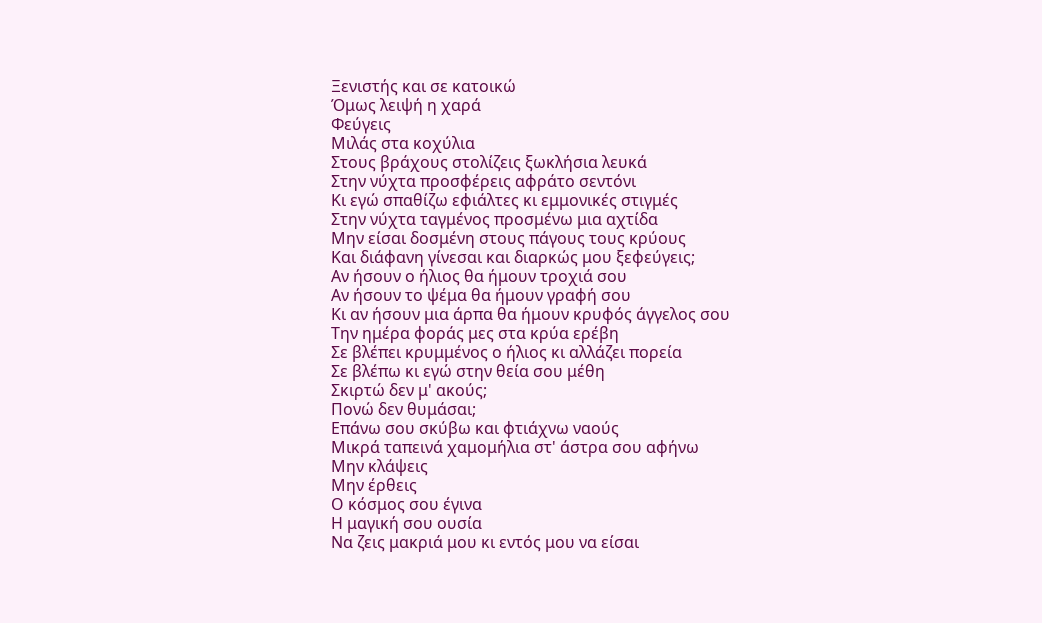Ξενιστής και σε κατοικώ
Όμως λειψή η χαρά
Φεύγεις
Μιλάς στα κοχύλια
Στους βράχους στολίζεις ξωκλήσια λευκά
Στην νύχτα προσφέρεις αφράτο σεντόνι
Κι εγώ σπαθίζω εφιάλτες κι εμμονικές στιγμές
Στην νύχτα ταγμένος προσμένω μια αχτίδα
Μην είσαι δοσμένη στους πάγους τους κρύους
Και διάφανη γίνεσαι και διαρκώς μου ξεφεύγεις;
Αν ήσουν ο ήλιος θα ήμουν τροχιά σου
Αν ήσουν το ψέμα θα ήμουν γραφή σου
Κι αν ήσουν μια άρπα θα ήμουν κρυφός άγγελος σου
Την ημέρα φοράς μες στα κρύα ερέβη
Σε βλέπει κρυμμένος ο ήλιος κι αλλάζει πορεία
Σε βλέπω κι εγώ στην θεία σου μέθη
Σκιρτώ δεν μ' ακούς;
Πονώ δεν θυμάσαι;
Επάνω σου σκύβω και φτιάχνω ναούς
Μικρά ταπεινά χαμομήλια στ' άστρα σου αφήνω
Μην κλάψεις
Μην έρθεις
Ο κόσμος σου έγινα
Η μαγική σου ουσία
Να ζεις μακριά μου κι εντός μου να είσαι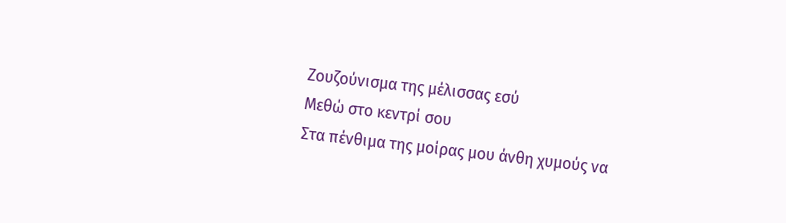Ζουζούνισμα της μέλισσας εσύ
Μεθώ στο κεντρί σου
Στα πένθιμα της μοίρας μου άνθη χυμούς να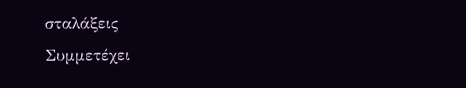σταλάξεις
Συμμετέχει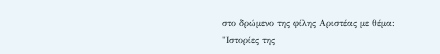στο δρώμενο της φίλης Αριστέας με θέμα:
"Ιστορίες της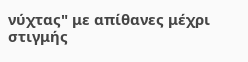νύχτας" με απίθανες μέχρι στιγμής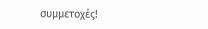συμμετοχές!